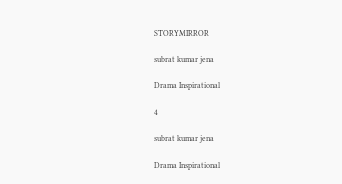STORYMIRROR

subrat kumar jena

Drama Inspirational

4

subrat kumar jena

Drama Inspirational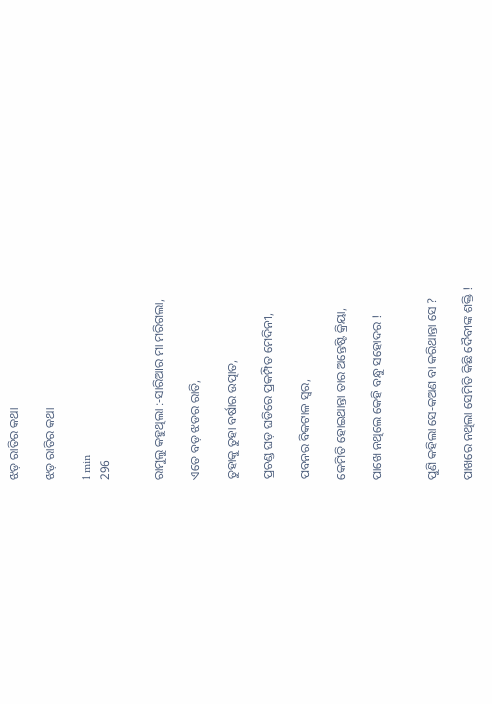ଝଡ଼ ରାତିର କଥା

ଝଡ଼ ରାତିର କଥା

1 min
296


ରାମୁଲୁ କହୁଥିଲା :-ସାରିଆର ମା ମରିଗଲା,

ଏତେ ବଡ଼ ଝଡର ରାତି,

ତୁହାକୁ ତୁହା ବର୍ଷାର ଉତ୍ପାତ,

ପ୍ରଚଣ୍ଡ ଘଡ଼ ଘଡିରେ ପ୍ରକମ୍ପିତ ମେଦିନୀ,

ପବନର ବିକଟାଳ ସ୍ୱର,

କେମିତି ହୋଇଥାନ୍ତା ତାର ଅନ୍ତେଷ୍ଟି କ୍ରିୟା,

ପାଖେ ନଥିଲେ କେହି ବନ୍ଧୁ ସହୋଦର !


ପୁଣି କହିଲା ସେ-କଅଣ ବା କରିଥାନ୍ତା ସେ ?

ପାଖରେ ନଥିଲା ସେମିତି କିଛି ଦୈବୀଙ୍କ ଶକ୍ତି !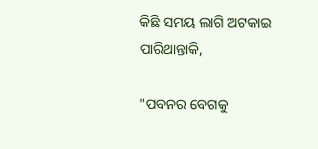କିଛି ସମୟ ଲାଗି ଅଟକାଇ ପାରିଥାନ୍ତାକି,

"ପବନର ବେଗକୁ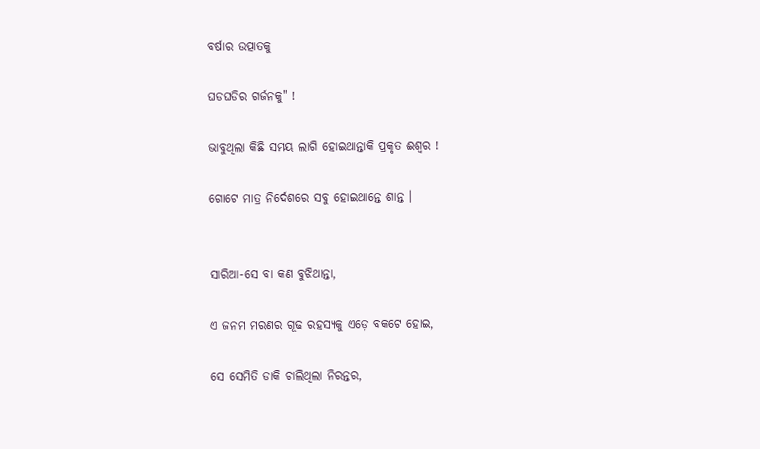ବର୍ଷାର ଉତ୍ପାତକୁ

ଘଡଘଡିର ଗର୍ଜନକୁ" !

ଭାବୁଥିଲା କିଛି ସମୟ ଲାଗି ହୋଇଥାନ୍ତାକି ପ୍ରକୃତ ଈଶ୍ୱର !

ଗୋଟେ ମାତ୍ର ନିର୍ଦେଶରେ ସବୁ ହୋଇଥାନ୍ତେ ଶାନ୍ତ ।


ସାରିଆ-ସେ ବା କଣ ବୁଝିଥାନ୍ତା,

ଏ ଜନମ ମରଣର ଗୂଢ ରହସ୍ୟକୁ ଏଡ଼େ ବକଟେ ହୋଇ,

ସେ ସେମିତି ଡାକି ଚାଲିଥିଲା ନିରନ୍ତର,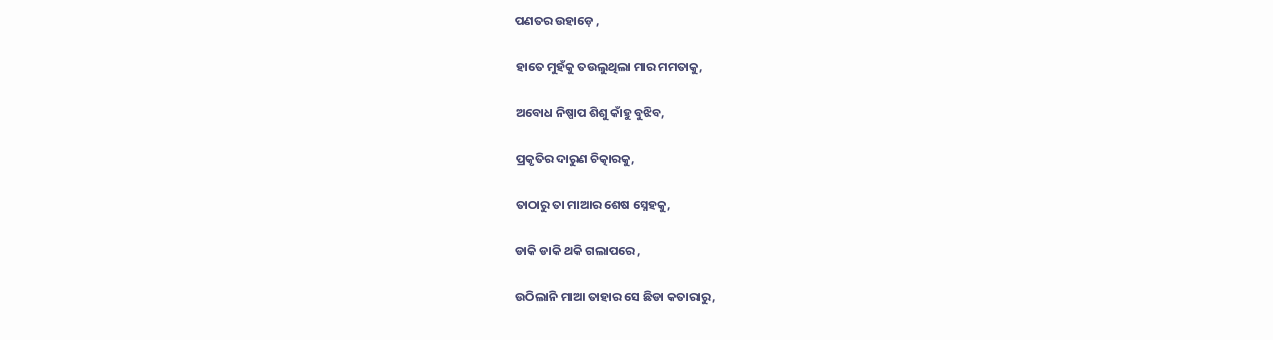ପଣତର ଉହାଡ଼େ ,

ହାତେ ମୁହଁକୁ ତଉଲୁଥିଲା ମାର ମମତାକୁ,

ଅବୋଧ ନିଷ୍ପାପ ଶିଶୁ କାଁହୁ ବୁଝିବ,

ପ୍ରକୃତିର ଦାରୁଣ ଚିତ୍କାରକୁ,

ତାଠାରୁ ତା ମାଆର ଶେଷ ସ୍ନେହକୁ,

ଡାକି ଡାକି ଥକି ଗଲାପରେ ,

ଉଠିଲାନି ମାଆ ତାହାର ସେ ଛିଡା କତାରାରୁ,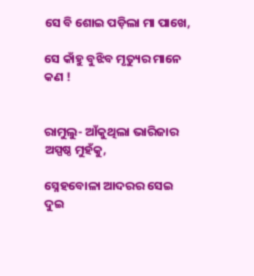ସେ ବି ଶୋଇ ପଡ଼ିଲା ମା ପାଖେ,

ସେ କାଁହୁ ବୁଝିବ ମୃତ୍ୟୁର ମାନେ କଣ !


ରାମୁଲୁ- ଆଁକୁଥିଲା ଭାରିଜାର ଅସ୍ପଷ୍ଠ ମୁହଁକୁ,

ସ୍ନେହବୋଳା ଆଦରର ସେଇ ଦୁଇ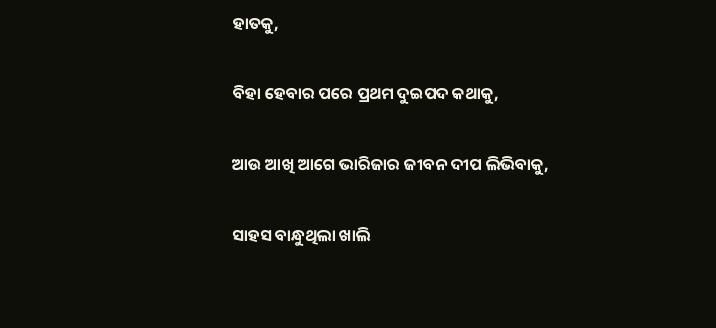ହାତକୁ,

ବିହା ହେବାର ପରେ ପ୍ରଥମ ଦୁଇପଦ କଥାକୁ,

ଆଉ ଆଖି ଆଗେ ଭାରିଜାର ଜୀବନ ଦୀପ ଲିଭିବାକୁ,

ସାହସ ବାନ୍ଧୁଥିଲା ଖାଲି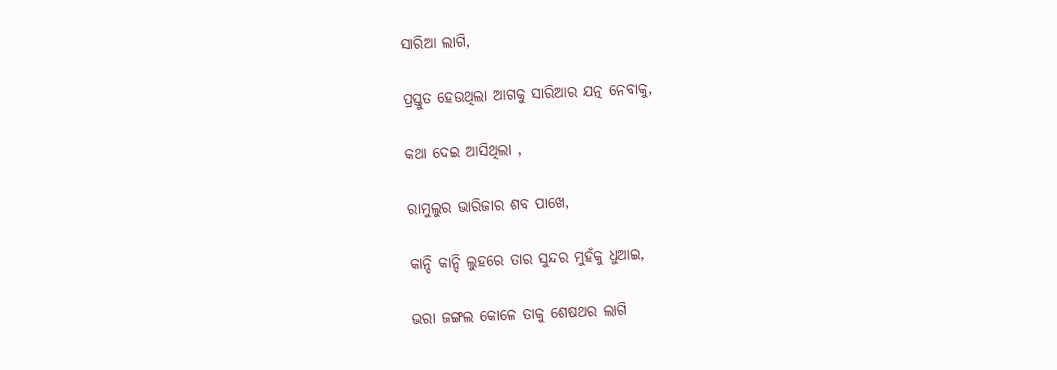ସାରିଆ ଲାଗି,

ପ୍ରସ୍ତୁତ ହେଉଥିଲା ଆଗକୁ ସାରିଆର ଯତ୍ନ ନେବାକୁ,

କଥା ଦେଇ ଆସିଥିଲା ,

ରାମୁଲୁର ଭାରିଜାର ଶବ ପାଖେ,

କାନ୍ଦି କାନ୍ଦି ଲୁହରେ ତାର ସୁନ୍ଦର ମୁହଁକୁ ଧୁଆଇ,

ଭରା ଜଙ୍ଗଲ କୋଳେ ତାକୁ ଶେଷଥର ଲାଗି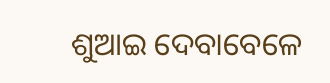ଶୁଆଇ ଦେବାବେଳେ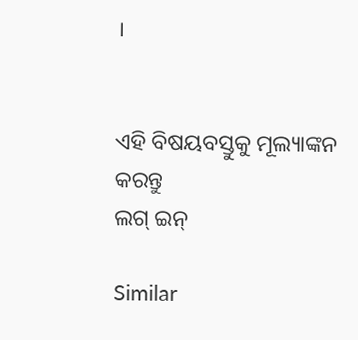।


ଏହି ବିଷୟବସ୍ତୁକୁ ମୂଲ୍ୟାଙ୍କନ କରନ୍ତୁ
ଲଗ୍ ଇନ୍

Similar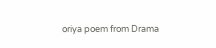oriya poem from Drama